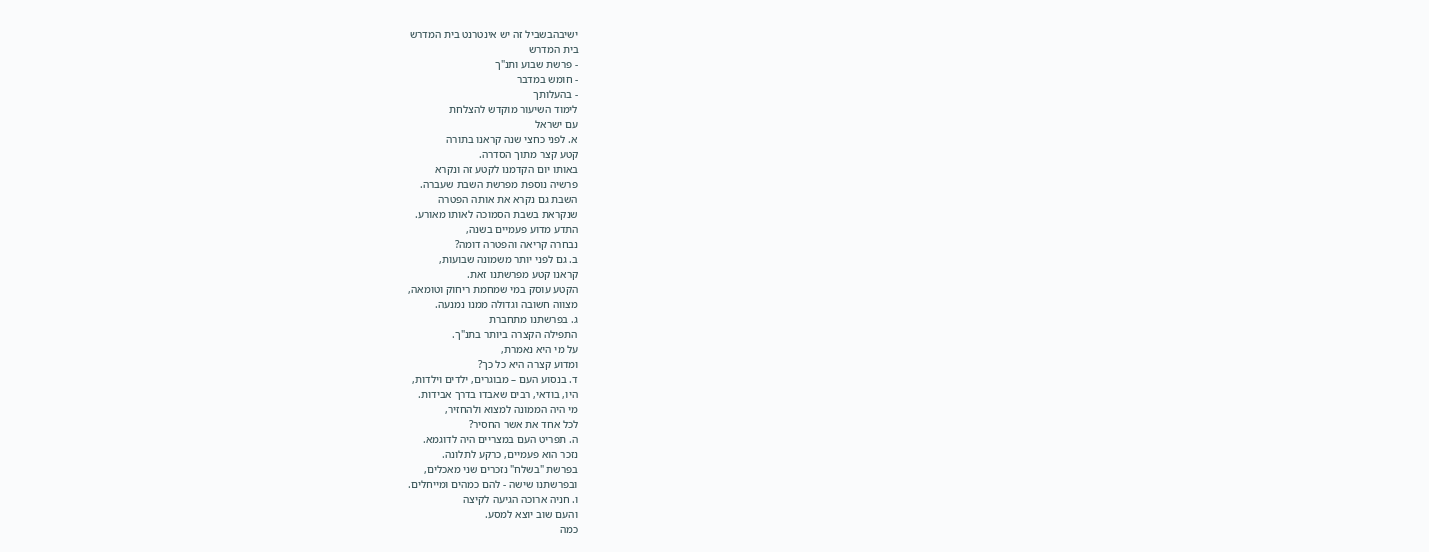ישיבהבשביל זה יש אינטרנט בית המדרש
בית המדרש
- פרשת שבוע ותנ"ך
- חומש במדבר
- בהעלותך
לימוד השיעור מוקדש להצלחת
עם ישראל
א. לפני כחצי שנה קראנו בתורה
קטע קצר מתוך הסדרה.
באותו יום הקדמנו לקטע זה ונקרא
פרשיה נוספת מפרשת השבת שעברה.
השבת גם נקרא את אותה הפטרה
שנקראת בשבת הסמוכה לאותו מאורע.
התדע מדוע פעמיים בשנה,
נבחרה קריאה והפטרה דומה?
ב. גם לפני יותר משמונה שבועות,
קראנו קטע מפרשתנו זאת.
הקטע עוסק במי שמחמת ריחוק וטומאה,
מצווה חשובה וגדולה ממנו נמנעה.
ג. בפרשתנו מתחברת
התפילה הקצרה ביותר בתנ"ך.
על מי היא נאמרת,
ומדוע קצרה היא כל כך?
ד. בנסוע העם – מבוגרים, ילדים וילדות,
היו, בודאי, רבים שאבדו בדרך אבידות.
מי היה הממונה למצוא ולהחזיר,
לכל אחד את אשר החסיר?
ה. תפריט העם במצריים היה לדוגמא.
נזכר הוא פעמיים, כרקע לתלונה.
בפרשת "בשלח" נזכרים שני מאכלים,
ובפרשתנו שישה - להם כמהים ומייחלים.
ו. חניה ארוכה הגיעה לקיצה
והעם שוב יוצא למסע.
כמה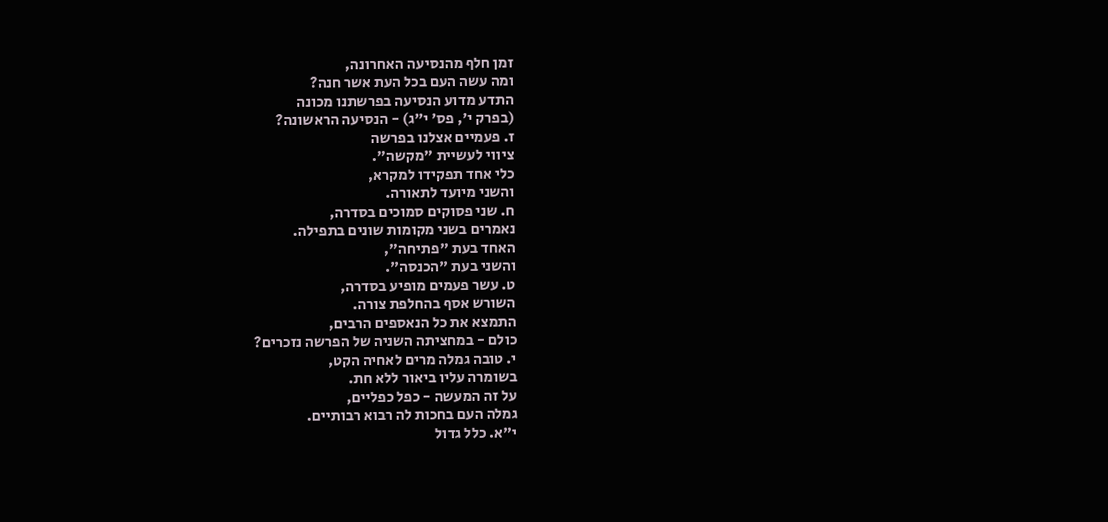זמן חלף מהנסיעה האחרונה,
ומה עשה העם בכל העת אשר חנה?
התדע מדוע הנסיעה בפרשתנו מכונה
(בפרק י', פס' י"ג) - הנסיעה הראשונה?
ז. פעמיים אצלנו בפרשה
ציווי לעשיית "מקשה".
כלי אחד תפקידו למקרא,
והשני מיועד לתאורה.
ח. שני פסוקים סמוכים בסדרה,
נאמרים בשני מקומות שונים בתפילה.
האחד בעת "פתיחה",
והשני בעת "הכנסה".
ט. עשר פעמים מופיע בסדרה,
השורש אסף בהחלפת צורה.
התמצא את כל הנאספים הרבים,
כולם - במחציתה השניה של הפרשה נזכרים?
י. טובה גמלה מרים לאחיה הקט,
בשומרה עליו ביאור ללא חת.
על זה המעשה - כפל כפליים,
גמלה העם בחכות לה רבוא רבותיים.
י"א. כלל גדול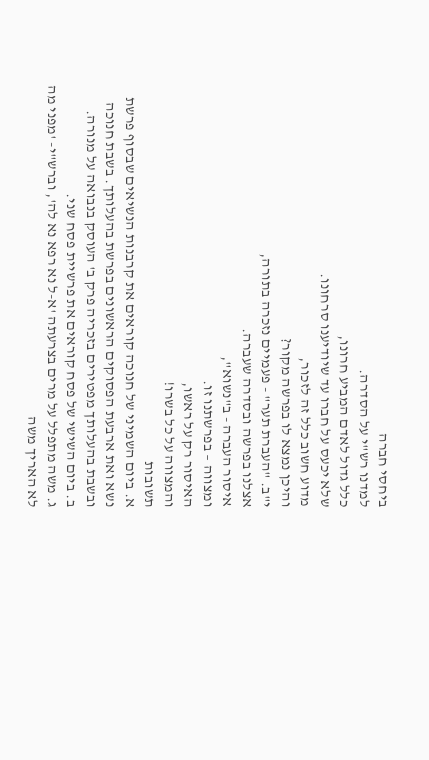ביחסי חברה
למדנו רש"י על הסדרה.
כלל גדול לאדם המביע חרונו,
שלא יכעס על חברו עד שיודיענו סרחונו.
מדוע חשוב כלל זה לזכור,
והיכן נמצא לו בפרשה מקור?
י"ב. "העברת תער" - פעמיים נזכרה בתורה,
אצלנו בפרשה ובסדרה שעברה.
איסור העברה - ב"נשוא",
ומצווה – בפרשתנו זו.
האיסור רק על ראשו,
והמצווה על כל בשרו!
תשובות
א. ביום השמיני של חנוכה קוראים את קרבנות הנשיאים שבסוף פרשת נשא ואת ארבעת הפסוקים הראשונים בפרשת בהעלותך. בשבת חנוכה ובשבת בהעלותך מפטירים בזכריה פרק ב' העוסק בנבואה על מנורה.
ב. ביום השישי של פסח קוראים את פרשיית פסח שני.
ג. משה מתפלל על מרים בצרעתה 'א-ל נא רפא נא לה', וברש"י- 'מפני מה לא האריך משה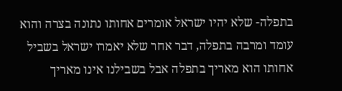בתפלה- שלא יהיו ישראל אומרים אחותו נתונה בצרה והוא עומד ומרבה בתפלה, דבר אחר שלא יאמרו ישראל בשביל אחותו הוא מאריך בתפלה אבל בשבילנו אינו מאריך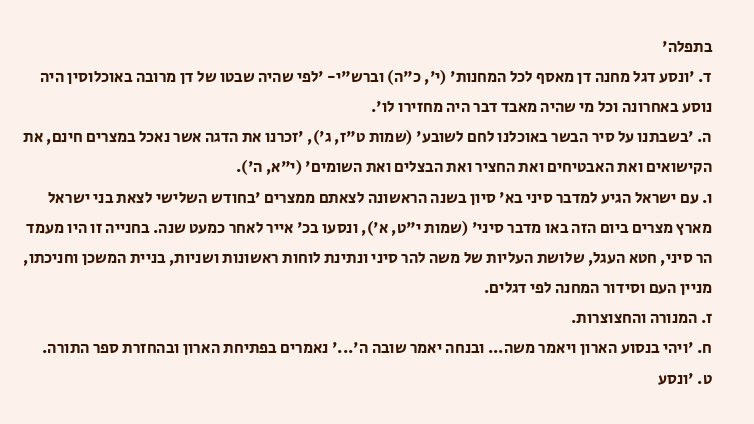בתפלה'
ד. 'ונסע דגל מחנה דן מאסף לכל המחנות' (י', כ"ה) וברש"י- 'לפי שהיה שבטו של דן מרובה באוכלוסין היה נוסע באחרונה וכל מי שהיה מאבד דבר היה מחזירו לו'.
ה. 'בשבתנו על סיר הבשר באוכלנו לחם לשובע' (שמות ט"ז, ג'), 'זכרנו את הדגה אשר נאכל במצרים חינם, את הקישואים ואת האבטיחים ואת החציר ואת הבצלים ואת השומים' (י"א, ה').
ו. עם ישראל הגיע למדבר סיני בא' סיון בשנה הראשונה לצאתם ממצרים 'בחודש השלישי לצאת בני ישראל מארץ מצרים ביום הזה באו מדבר סיני' (שמות י"ט, א'), ונסעו בכ' אייר לאחר כמעט שנה. בחנייה זו היו מעמד הר סיני, חטא העגל, שלושת העליות של משה להר סיני ונתינת לוחות ראשונות ושניות, בניית המשכן וחניכתו, מניין העם וסידור המחנה לפי דגלים.
ז. המנורה והחצוצרות.
ח. 'ויהי בנסוע הארון ויאמר משה... ובנחה יאמר שובה ה'...' נאמרים בפתיחת הארון ובהחזרת ספר התורה.
ט. 'ונסע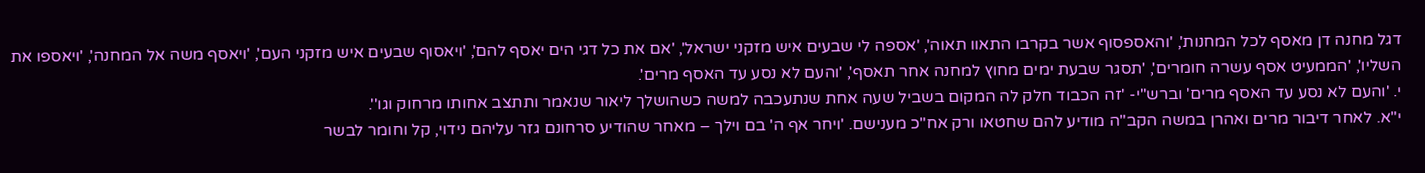דגל מחנה דן מאסף לכל המחנות', 'והאספסוף אשר בקרבו התאוו תאוה', 'אספה לי שבעים איש מזקני ישראל', 'אם את כל דגי הים יאסף להם', 'ויאסוף שבעים איש מזקני העם', 'ויאסף משה אל המחנה', 'ויאספו את השליו', 'הממעיט אסף עשרה חומרים', 'תסגר שבעת ימים מחוץ למחנה אחר תאסף', 'והעם לא נסע עד האסף מרים'.
י. 'והעם לא נסע עד האסף מרים' וברש"י- 'זה הכבוד חלק לה המקום בשביל שעה אחת שנתעכבה למשה כשהושלך ליאור שנאמר ותתצב אחותו מרחוק וגו''.
י"א. לאחר דיבור מרים ואהרן במשה הקב"ה מודיע להם שחטאו ורק אח"כ מענישם. 'ויחר אף ה' בם וילך – מאחר שהודיע סרחונם גזר עליהם נידוי, קל וחומר לבשר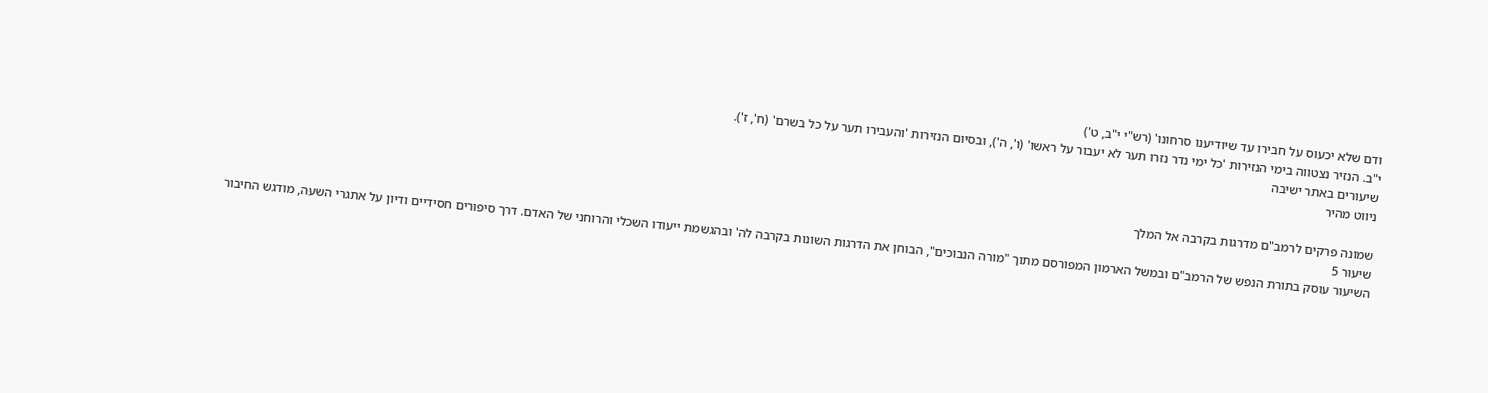ודם שלא יכעוס על חבירו עד שיודיענו סרחונו' (רש"י י"ב, ט')
י"ב. הנזיר נצטווה בימי הנזירות 'כל ימי נדר נזרו תער לא יעבור על ראשו' (ו', ה'), ובסיום הנזירות 'והעבירו תער על כל בשרם' (ח', ז').
שיעורים באתר ישיבה
ניווט מהיר

שמונה פרקים לרמב"ם מדרגות בקרבה אל המלך
שיעור 5
השיעור עוסק בתורת הנפש של הרמב"ם ובמשל הארמון המפורסם מתוך "מורה הנבוכים", הבוחן את הדרגות השונות בקרבה לה' ובהגשמת ייעודו השכלי והרוחני של האדם. דרך סיפורים חסידיים ודיון על אתגרי השעה, מודגש החיבור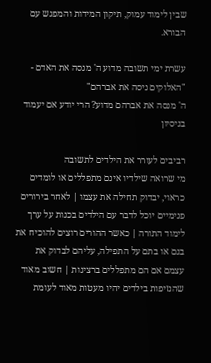שבין לימוד עמוק, תיקון המידות והמפגש עם הבורא.

עשרת ימי תשובה מדוע ה' מנסה את האדם - "האלוקים ניסה את אברהם"
ה' מנסה את אברהם מדוע? הרי יודע אם יעמוד בניסיון

רביבים לעורר את הילדים לתשובה
מי שרואה שילדיו אינם מתפללים או לומדים כראוי, יבדוק תחילה את עצמו | לאחר בירורים פנימיים יוכל לדבר עם הילדים בכנות על ערך לימוד התורה | כאשר ההורים רוצים להוכיח את בנם או בתם על התפילה, עליהם לבדוק את עצמם אם הם מתפללים ברצינות | חשוב מאוד שהנזיפות בילדים יהיו מעטות מאוד לעומת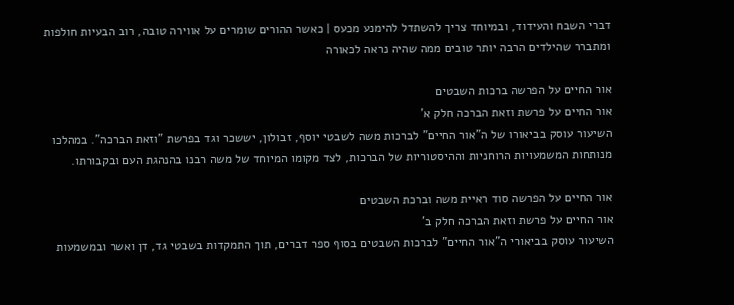דברי השבח והעידוד, ובמיוחד צריך להשתדל להימנע מכעס | כאשר ההורים שומרים על אווירה טובה, רוב הבעיות חולפות ומתברר שהילדים הרבה יותר טובים ממה שהיה נראה לכאורה

אור החיים על הפרשה ברכות השבטים
אור החיים על פרשת וזאת הברכה חלק א'
השיעור עוסק בביאורו של ה"אור החיים" לברכות משה לשבטי יוסף, זבולון, יששכר וגד בפרשת "וזאת הברכה". במהלכו מנותחות המשמעויות הרוחניות וההיסטוריות של הברכות, לצד מקומו המיוחד של משה רבנו בהנהגת העם ובקבורתו.

אור החיים על הפרשה סוד ראיית משה וברכת השבטים
אור החיים על פרשת וזאת הברכה חלק ב'
השיעור עוסק בביאורי ה"אור החיים" לברכות השבטים בסוף ספר דברים, תוך התמקדות בשבטי גד, דן ואשר ובמשמעות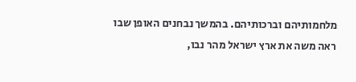מלחמותיהם וברכותיהם. בהמשך נבחנים האופן שבו ראה משה את ארץ ישראל מהר נבו,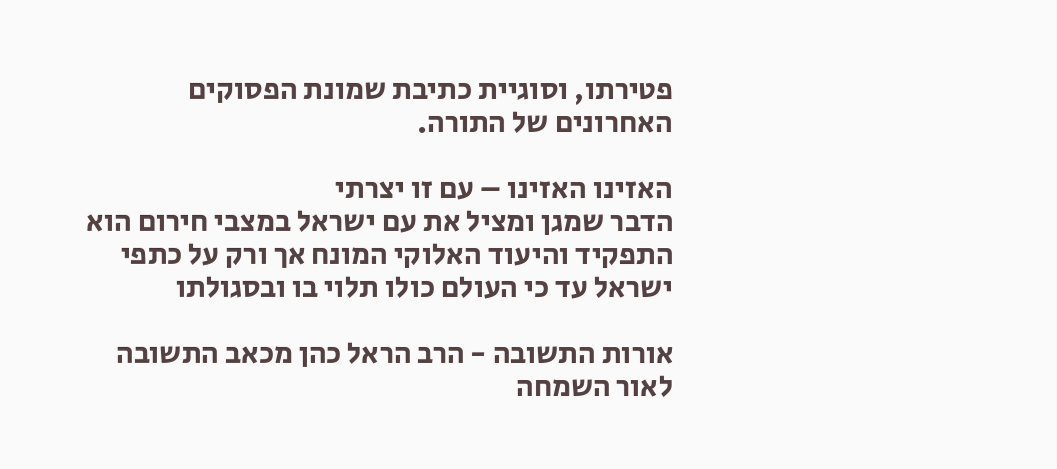פטירתו, וסוגיית כתיבת שמונת הפסוקים האחרונים של התורה.

האזינו האזינו – עם זו יצרתי
הדבר שמגן ומציל את עם ישראל במצבי חירום הוא התפקיד והיעוד האלוקי המונח אך ורק על כתפי ישראל עד כי העולם כולו תלוי בו ובסגולתו

אורות התשובה - הרב הראל כהן מכאב התשובה לאור השמחה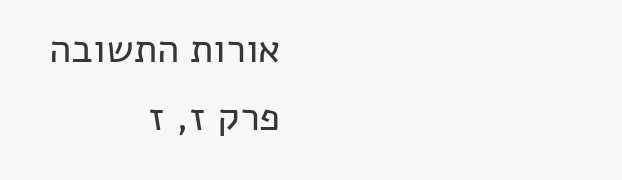אורות התשובה פרק ז, ז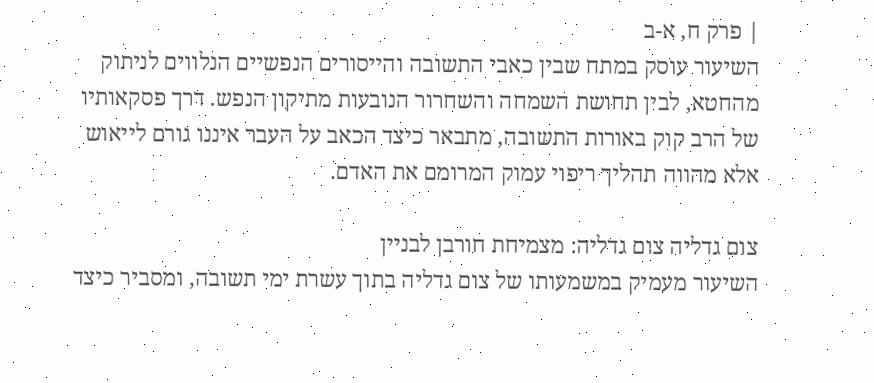| פרק ח, א-ב
השיעור עוסק במתח שבין כאבי התשובה והייסורים הנפשיים הנלווים לניתוק מהחטא, לבין תחושת השמחה והשחרור הנובעות מתיקון הנפש. דרך פסקאותיו של הרב קוק באורות התשובה, מתבאר כיצד הכאב על העבר איננו גורם לייאוש אלא מהווה תהליך ריפוי עמוק המרומם את האדם.

צום גדליה צום גדליה: מצמיחת חורבן לבניין
השיעור מעמיק במשמעותו של צום גדליה בתוך עשרת ימי תשובה, ומסביר כיצד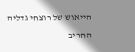הייאוש של רוצחי גדליה החריב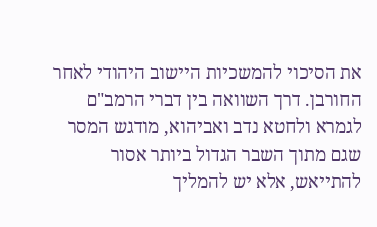את הסיכוי להמשכיות היישוב היהודי לאחר החורבן. דרך השוואה בין דברי הרמב"ם לגמרא ולחטא נדב ואביהוא, מודגש המסר שגם מתוך השבר הגדול ביותר אסור להתייאש, אלא יש להמליך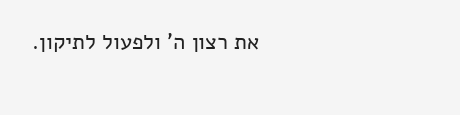את רצון ה' ולפעול לתיקון.